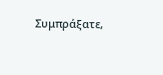Συμπράξατε,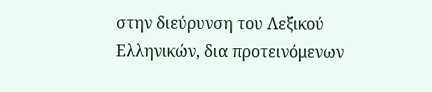στην διεύρυνση του Λεξικού Ελληνικών, δια προτεινόμενων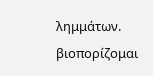λημμάτων.
βιοπορίζομαι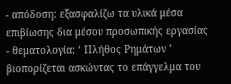- απόδοση: εξασφαλίζω τα υλικά μέσα επιβίωσης δια μέσου προσωπικής εργασίας
- θεματολογία: ‘ Πλήθος Ρημάτων ’
βιοπορίζεται ασκώντας το επάγγελμα του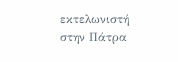εκτελωνιστή στην Πάτρα